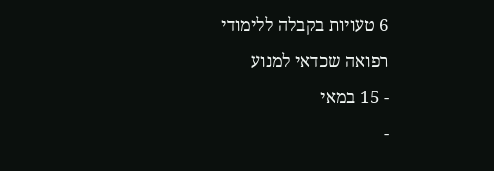6 טעויות בקבלה ללימודי רפואה שכדאי למנוע
- 15 במאי
-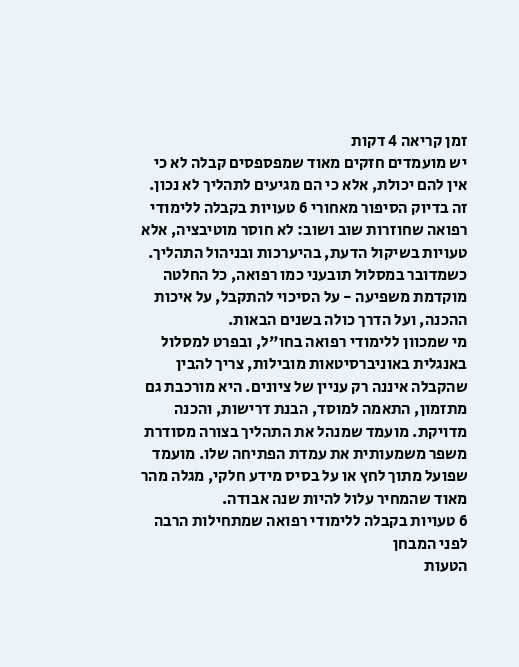זמן קריאה 4 דקות
יש מועמדים חזקים מאוד שמפספסים קבלה לא כי אין להם יכולת, אלא כי הם מגיעים לתהליך לא נכון. זה בדיוק הסיפור מאחורי 6 טעויות בקבלה ללימודי רפואה שחוזרות שוב ושוב: לא חוסר מוטיבציה, אלא טעויות בשיקול הדעת, בהיערכות ובניהול התהליך. כשמדובר במסלול תובעני כמו רפואה, כל החלטה מוקדמת משפיעה - על הסיכוי להתקבל, על איכות ההכנה, ועל הדרך כולה בשנים הבאות.
מי שמכוון ללימודי רפואה בחו"ל, ובפרט למסלול באנגלית באוניברסיטאות מובילות, צריך להבין שהקבלה איננה רק עניין של ציונים. היא מורכבת גם מתזמון, התאמה למוסד, הבנת דרישות, והכנה מדויקת. מועמד שמנהל את התהליך בצורה מסודרת משפר משמעותית את עמדת הפתיחה שלו. מועמד שפועל מתוך לחץ או על בסיס מידע חלקי, מגלה מהר מאוד שהמחיר עלול להיות שנה אבודה.
6 טעויות בקבלה ללימודי רפואה שמתחילות הרבה לפני המבחן
הטעות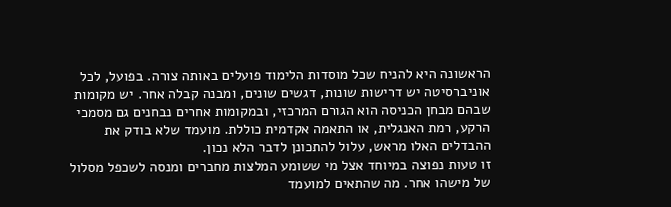הראשונה היא להניח שכל מוסדות הלימוד פועלים באותה צורה. בפועל, לכל אוניברסיטה יש דרישות שונות, דגשים שונים, ומבנה קבלה אחר. יש מקומות שבהם מבחן הכניסה הוא הגורם המרכזי, ובמקומות אחרים נבחנים גם מסמכי הרקע, רמת האנגלית, או התאמה אקדמית כוללת. מועמד שלא בודק את ההבדלים האלו מראש, עלול להתכונן לדבר הלא נכון.
זו טעות נפוצה במיוחד אצל מי ששומע המלצות מחברים ומנסה לשכפל מסלול של מישהו אחר. מה שהתאים למועמד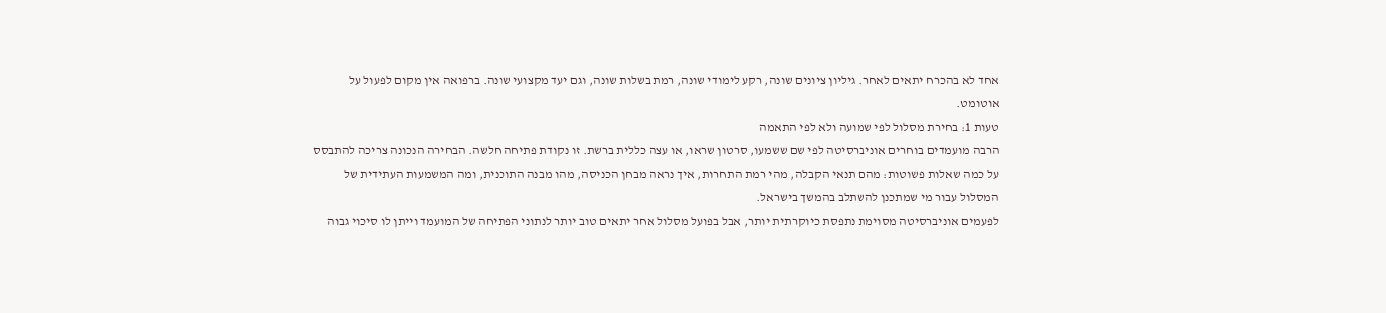אחד לא בהכרח יתאים לאחר. גיליון ציונים שונה, רקע לימודי שונה, רמת בשלות שונה, וגם יעד מקצועי שונה. ברפואה אין מקום לפעול על אוטומט.
טעות 1: בחירת מסלול לפי שמועה ולא לפי התאמה
הרבה מועמדים בוחרים אוניברסיטה לפי שם ששמעו, סרטון שראו, או עצה כללית ברשת. זו נקודת פתיחה חלשה. הבחירה הנכונה צריכה להתבסס על כמה שאלות פשוטות: מהם תנאי הקבלה, מהי רמת התחרות, איך נראה מבחן הכניסה, מהו מבנה התוכנית, ומה המשמעות העתידית של המסלול עבור מי שמתכנן להשתלב בהמשך בישראל.
לפעמים אוניברסיטה מסוימת נתפסת כיוקרתית יותר, אבל בפועל מסלול אחר יתאים טוב יותר לנתוני הפתיחה של המועמד וייתן לו סיכוי גבוה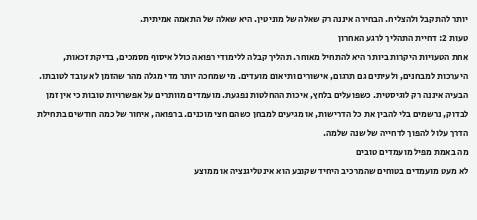יותר להתקבל ולהצליח. הבחירה איננה רק שאלה של מוניטין. היא שאלה של התאמה אמיתית.
טעות 2: דחיית התהליך לרגע האחרון
אחת הטעויות היקרות ביותר היא להתחיל מאוחר. תהליך קבלה ללימודי רפואה כולל איסוף מסמכים, בדיקת זכאות, היערכות למבחנים, ולעיתים גם תרגום, אישורים ותיאום מועדים. מי שמחכה יותר מדי מגלה מהר שהזמן לא עובד לטובתו.
הבעיה איננה רק לוגיסטית. כשפועלים בלחץ, איכות ההחלטות נפגעת. מועמדים מוותרים על אפשרויות טובות כי אין זמן לבדוק, נרשמים בלי להבין את כל הדרישות, או מגיעים למבחן כשהם חצי מוכנים. ברפואה, איחור של כמה חודשים בתחילת הדרך עלול להפוך לדחייה של שנה שלמה.
מה באמת מפיל מועמדים טובים
לא מעט מועמדים בטוחים שהמרכיב היחיד שקובע הוא אינטליגנציה או ממוצע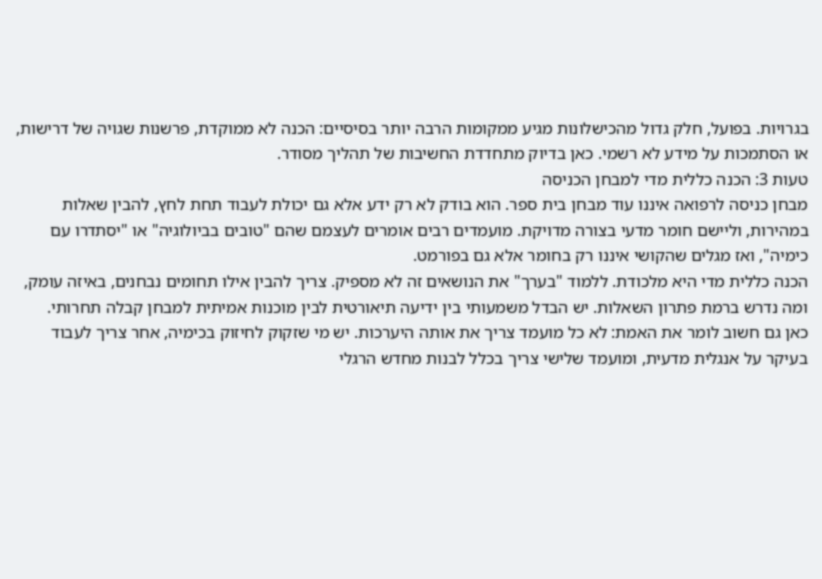בגרויות. בפועל, חלק גדול מהכישלונות מגיע ממקומות הרבה יותר בסיסיים: הכנה לא ממוקדת, פרשנות שגויה של דרישות, או הסתמכות על מידע לא רשמי. כאן בדיוק מתחדדת החשיבות של תהליך מסודר.
טעות 3: הכנה כללית מדי למבחן הכניסה
מבחן כניסה לרפואה איננו עוד מבחן בית ספר. הוא בודק לא רק ידע אלא גם יכולת לעבוד תחת לחץ, להבין שאלות במהירות, וליישם חומר מדעי בצורה מדויקת. מועמדים רבים אומרים לעצמם שהם "טובים בביולוגיה" או "יסתדרו עם כימיה", ואז מגלים שהקושי איננו רק בחומר אלא גם בפורמט.
הכנה כללית מדי היא מלכודת. ללמוד "בערך" את הנושאים זה לא מספיק. צריך להבין אילו תחומים נבחנים, באיזה עומק, ומה נדרש ברמת פתרון השאלות. יש הבדל משמעותי בין ידיעה תיאורטית לבין מוכנות אמיתית למבחן קבלה תחרותי.
כאן גם חשוב לומר את האמת: לא כל מועמד צריך את אותה היערכות. יש מי שזקוק לחיזוק בכימיה, אחר צריך לעבוד בעיקר על אנגלית מדעית, ומועמד שלישי צריך בכלל לבנות מחדש הרגלי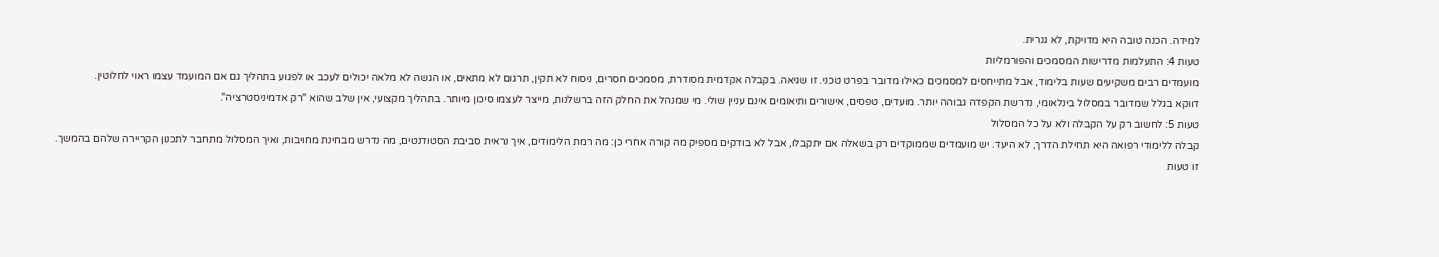למידה. הכנה טובה היא מדויקת, לא גנרית.
טעות 4: התעלמות מדרישות המסמכים והפורמליות
מועמדים רבים משקיעים שעות בלימוד, אבל מתייחסים למסמכים כאילו מדובר בפרט טכני. זו שגיאה. בקבלה אקדמית מסודרת, מסמכים חסרים, ניסוח לא תקין, תרגום לא מתאים, או הגשה לא מלאה יכולים לעכב או לפגוע בתהליך גם אם המועמד עצמו ראוי לחלוטין.
דווקא בגלל שמדובר במסלול בינלאומי, נדרשת הקפדה גבוהה יותר. מועדים, טפסים, אישורים ותיאומים אינם עניין שולי. מי שמנהל את החלק הזה ברשלנות, מייצר לעצמו סיכון מיותר. בתהליך מקצועי, אין שלב שהוא "רק אדמיניסטרציה".
טעות 5: לחשוב רק על הקבלה ולא על כל המסלול
קבלה ללימודי רפואה היא תחילת הדרך, לא היעד. יש מועמדים שממוקדים רק בשאלה אם יתקבלו, אבל לא בודקים מספיק מה קורה אחרי כן: מה רמת הלימודים, איך נראית סביבת הסטודנטים, מה נדרש מבחינת מחויבות, ואיך המסלול מתחבר לתכנון הקריירה שלהם בהמשך.
זו טעות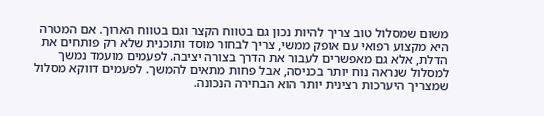משום שמסלול טוב צריך להיות נכון גם בטווח הקצר וגם בטווח הארוך. אם המטרה היא מקצוע רפואי עם אופק ממשי, צריך לבחור מוסד ותוכנית שלא רק פותחים את הדלת, אלא גם מאפשרים לעבור את הדרך בצורה יציבה. לפעמים מועמד נמשך למסלול שנראה נוח יותר בכניסה, אבל פחות מתאים להמשך. לפעמים דווקא מסלול שמצריך היערכות רצינית יותר הוא הבחירה הנכונה.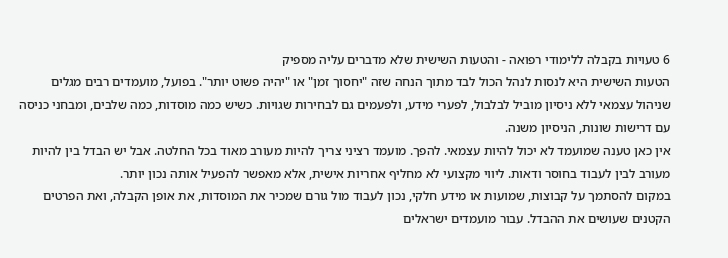6 טעויות בקבלה ללימודי רפואה - והטעות השישית שלא מדברים עליה מספיק
הטעות השישית היא לנסות לנהל הכול לבד מתוך הנחה שזה "יחסוך זמן" או "יהיה פשוט יותר". בפועל, מועמדים רבים מגלים שניהול עצמאי ללא ניסיון מוביל לבלבול, לפערי מידע, ולפעמים גם לבחירות שגויות. כשיש כמה מוסדות, כמה שלבים, ומבחני כניסה עם דרישות שונות, הניסיון משנה.
אין כאן טענה שמועמד לא יכול להיות עצמאי. להפך. מועמד רציני צריך להיות מעורב מאוד בכל החלטה. אבל יש הבדל בין להיות מעורב לבין לעבוד בחוסר ודאות. ליווי מקצועי לא מחליף אחריות אישית, אלא מאפשר להפעיל אותה נכון יותר.
במקום להסתמך על קבוצות, שמועות או מידע חלקי, נכון לעבוד מול גורם שמכיר את המוסדות, את אופן הקבלה, ואת הפרטים הקטנים שעושים את ההבדל. עבור מועמדים ישראלים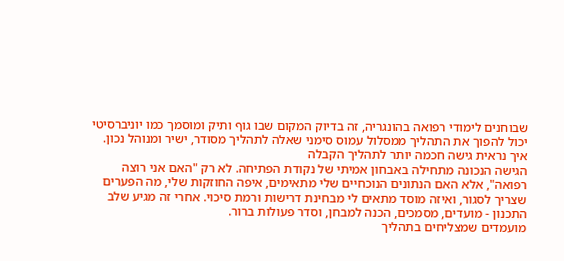שבוחנים לימודי רפואה בהונגריה, זה בדיוק המקום שבו גוף ותיק ומוסמך כמו יוניברסיטי יכול להפוך את התהליך ממסלול עמוס סימני שאלה לתהליך מסודר, ישיר ומנוהל נכון.
איך נראית גישה חכמה יותר לתהליך הקבלה
הגישה הנכונה מתחילה באבחון אמיתי של נקודת הפתיחה. לא רק "האם אני רוצה רפואה", אלא האם הנתונים הנוכחיים שלי מתאימים, איפה החוזקות שלי, מה הפערים שצריך לסגור, ואיזה מוסד מתאים לי מבחינת דרישות ורמת סיכוי. אחרי זה מגיע שלב התכנון - מועדים, מסמכים, הכנה למבחן, וסדר פעולות ברור.
מועמדים שמצליחים בתהליך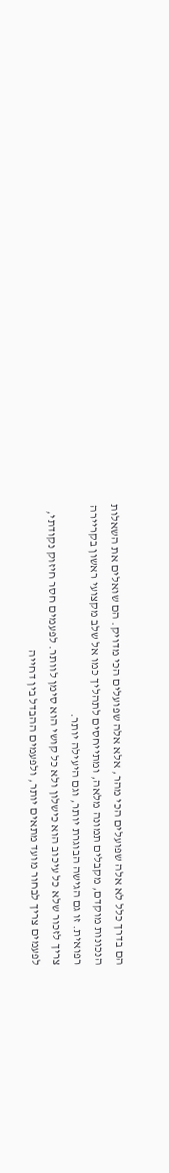הם בדרך כלל לא אלה שפועלים הכי מהר, אלא אלה שפועלים הכי מדויק. הם שואלים את השאלות הנכונות מוקדם, מקבלים תמונה מלאה, ומתייחסים לתהליך כמו אל שלב מקצועי ראשון בקריירה רפואית. זו גם הגישה הבוגרת יותר, וגם היעילה יותר.
צריך לזכור שלא כל עיכוב הוא כישלון ולא כל קושי הוא סימן לוותר. לפעמים חסר חיזוק נקודתי, לפעמים צריך לבחור מועד מתאים יותר, ולפעמים ההבדל בין דחייה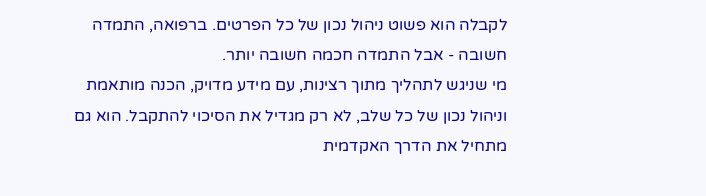לקבלה הוא פשוט ניהול נכון של כל הפרטים. ברפואה, התמדה חשובה - אבל התמדה חכמה חשובה יותר.
מי שניגש לתהליך מתוך רצינות, עם מידע מדויק, הכנה מותאמת וניהול נכון של כל שלב, לא רק מגדיל את הסיכוי להתקבל. הוא גם מתחיל את הדרך האקדמית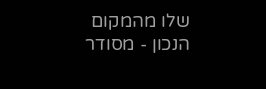שלו מהמקום הנכון - מסודר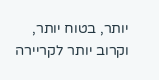יותר, בטוח יותר, וקרוב יותר לקריירה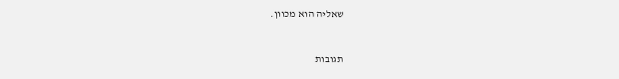שאליה הוא מכוון.


תגובות